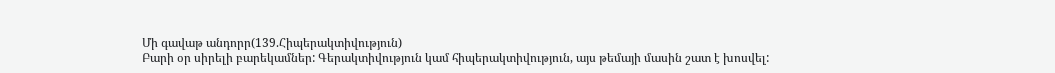Մի գավաթ անդորր(139.Հիպերակտիվություն)
Բարի օր սիրելի բարեկամներ: Գերակտիվություն կամ հիպերակտիվություն, այս թեմայի մասին շատ է խոսվել: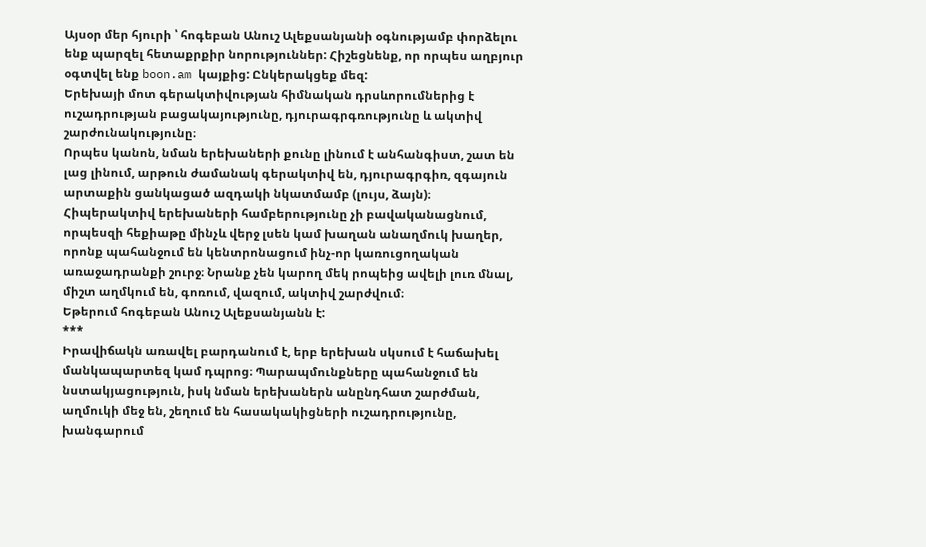Այսօր մեր հյուրի ՝ հոգեբան Անուշ Ալեքսանյանի օգնությամբ փորձելու ենք պարզել հետաքրքիր նորություններ: Հիշեցնենք, որ որպես աղբյուր օգտվել ենք boon.am կայքից: Ընկերակցեք մեզ:
Երեխայի մոտ գերակտիվության հիմնական դրսևորումներից է ուշադրության բացակայությունը, դյուրագրգռությունը և ակտիվ շարժունակությունը։
Որպես կանոն, նման երեխաների քունը լինում է անհանգիստ, շատ են լաց լինում, արթուն ժամանակ գերակտիվ են, դյուրագրգիռ, զգայուն արտաքին ցանկացած ազդակի նկատմամբ (լույս, ձայն)։
Հիպերակտիվ երեխաների համբերությունը չի բավականացնում, որպեսզի հեքիաթը մինչև վերջ լսեն կամ խաղան անաղմուկ խաղեր, որոնք պահանջում են կենտրոնացում ինչ-որ կառուցողական առաջադրանքի շուրջ։ Նրանք չեն կարող մեկ րոպեից ավելի լուռ մնալ, միշտ աղմկում են, գոռում, վազում, ակտիվ շարժվում։
Եթերում հոգեբան Անուշ Ալեքսանյանն է:
***
Իրավիճակն առավել բարդանում է, երբ երեխան սկսում է հաճախել մանկապարտեզ կամ դպրոց։ Պարապմունքները պահանջում են նստակյացություն, իսկ նման երեխաներն անընդհատ շարժման, աղմուկի մեջ են, շեղում են հասակակիցների ուշադրությունը, խանգարում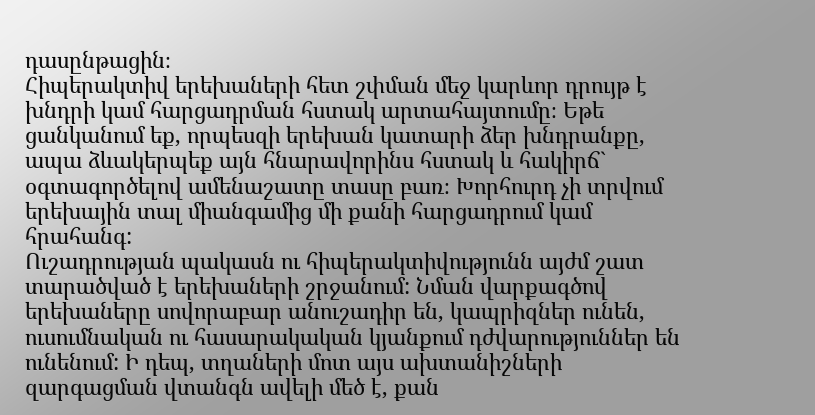դասընթացին։
Հիպերակտիվ երեխաների հետ շփման մեջ կարևոր դրույթ է խնդրի կամ հարցադրման հստակ արտահայտումը։ Եթե ցանկանում եք, որպեսզի երեխան կատարի ձեր խնդրանքը, ապա ձևակերպեք այն հնարավորինս հստակ և հակիրճ` օգտագործելով ամենաշատը տասը բառ։ Խորհուրդ չի տրվում երեխային տալ միանգամից մի քանի հարցադրում կամ հրահանգ:
Ուշադրության պակասն ու հիպերակտիվությունն այժմ շատ տարածված է երեխաների շրջանում: Նման վարքագծով երեխաները սովորաբար անուշադիր են, կապրիզներ ունեն, ուսումնական ու հասարակական կյանքում դժվարություններ են ունենում: Ի դեպ, տղաների մոտ այս ախտանիշների զարգացման վտանգն ավելի մեծ է, քան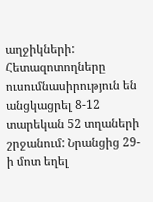աղջիկների:
Հետազոտողները ուսումնասիրություն են անցկացրել 8-12 տարեկան 52 տղաների շրջանում: Նրանցից 29-ի մոտ եղել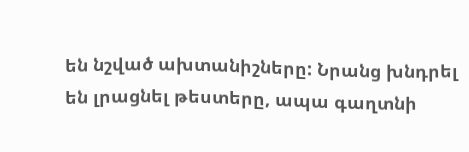են նշված ախտանիշները: Նրանց խնդրել են լրացնել թեստերը, ապա գաղտնի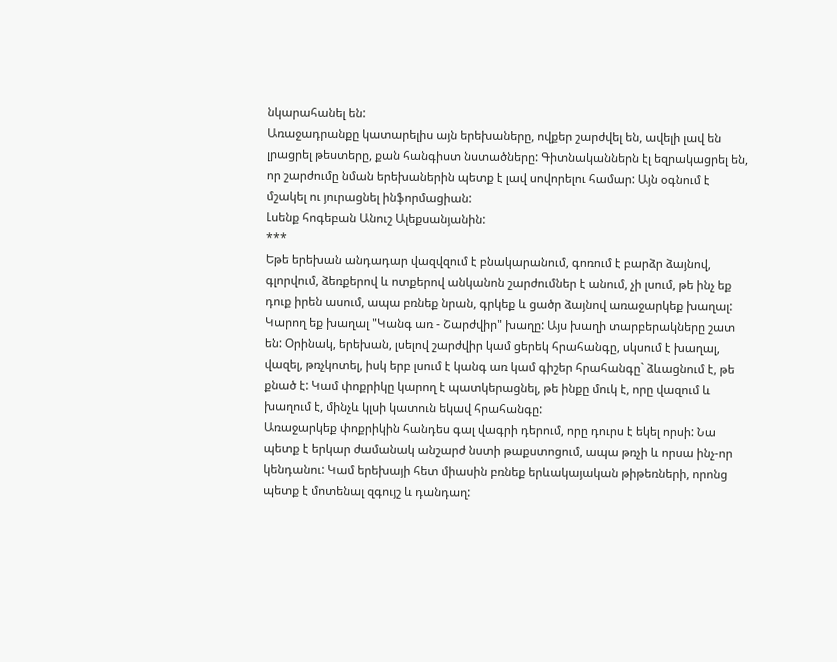նկարահանել են:
Առաջադրանքը կատարելիս այն երեխաները, ովքեր շարժվել են, ավելի լավ են լրացրել թեստերը, քան հանգիստ նստածները: Գիտնականներն էլ եզրակացրել են, որ շարժումը նման երեխաներին պետք է լավ սովորելու համար: Այն օգնում է մշակել ու յուրացնել ինֆորմացիան:
Լսենք հոգեբան Անուշ Ալեքսանյանին:
***
Եթե երեխան անդադար վազվզում է բնակարանում, գոռում է բարձր ձայնով, գլորվում, ձեռքերով և ոտքերով անկանոն շարժումներ է անում, չի լսում, թե ինչ եք դուք իրեն ասում, ապա բռնեք նրան, գրկեք և ցածր ձայնով առաջարկեք խաղալ:
Կարող եք խաղալ "Կանգ առ - Շարժվիր" խաղը: Այս խաղի տարբերակները շատ են: Օրինակ, երեխան, լսելով շարժվիր կամ ցերեկ հրահանգը, սկսում է խաղալ, վազել, թռչկոտել, իսկ երբ լսում է կանգ առ կամ գիշեր հրահանգը` ձևացնում է, թե քնած է: Կամ փոքրիկը կարող է պատկերացնել, թե ինքը մուկ է, որը վազում և խաղում է, մինչև կլսի կատուն եկավ հրահանգը:
Առաջարկեք փոքրիկին հանդես գալ վագրի դերում, որը դուրս է եկել որսի: Նա պետք է երկար ժամանակ անշարժ նստի թաքստոցում, ապա թռչի և որսա ինչ-որ կենդանու: Կամ երեխայի հետ միասին բռնեք երևակայական թիթեռների, որոնց պետք է մոտենալ զգույշ և դանդաղ: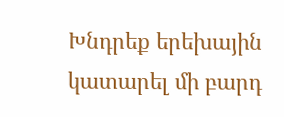Խնդրեք երեխային կատարել մի բարդ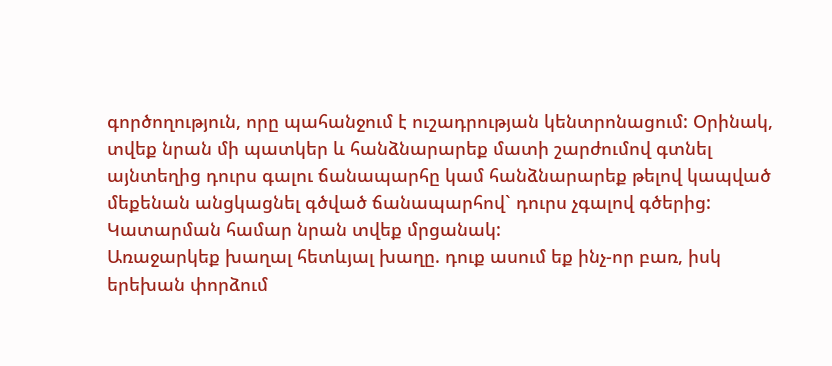գործողություն, որը պահանջում է ուշադրության կենտրոնացում: Օրինակ, տվեք նրան մի պատկեր և հանձնարարեք մատի շարժումով գտնել այնտեղից դուրս գալու ճանապարհը կամ հանձնարարեք թելով կապված մեքենան անցկացնել գծված ճանապարհով` դուրս չգալով գծերից: Կատարման համար նրան տվեք մրցանակ:
Առաջարկեք խաղալ հետևյալ խաղը. դուք ասում եք ինչ-որ բառ, իսկ երեխան փորձում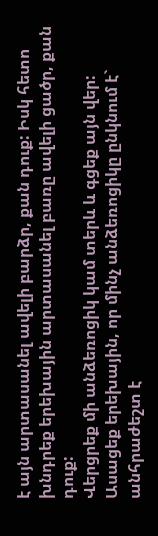է այն արտասանել ավելի բարձր, քան դուք: Իսկ հետո խնդրեք երեխային արտասանել բառը ավելի ցածր, քան դուք:
Վերցրեք մի անձեռոցիկ կամ տերև և գցեք այն վեր: Ասացեք երեխային, որ մինչ անձեռոցիկը ընկնում է` անհրաժեշտ է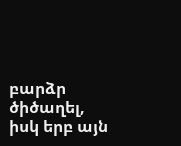բարձր ծիծաղել, իսկ երբ այն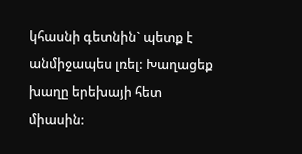կհասնի գետնին` պետք է անմիջապես լռել: Խաղացեք խաղը երեխայի հետ միասին: